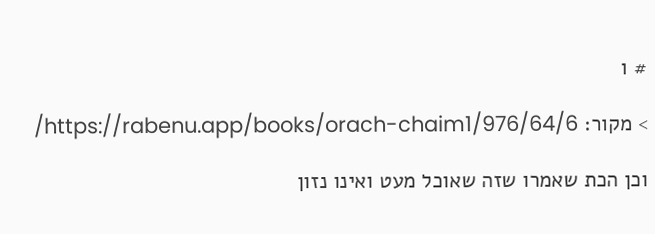# ו

> מקור: https://rabenu.app/books/orach-chaim1/976/64/6/

וכן הכת שאמרו שזה שאוכל מעט ואינו נזון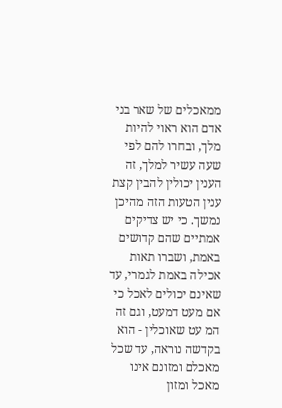ממאכלים של שאר בני אדם הוא ראוי להיות מלך, ובחרו להם לפי שעה עשיר למלך, זה הענין יכולין להבין קצת ענין הטעות הזה מהיכן נמשך. כי יש צדיקים אמתיים שהם קדושים באמת, ושברו תאות אכילה באמת לגמרי, עד שאינם יכולים לאכל כי אם מעט דמעט, וגם זה המ עט שאוכלין - הוא בקדשה נוראה, עד שכל מאכלם ומזונם אינו מאכל ומזון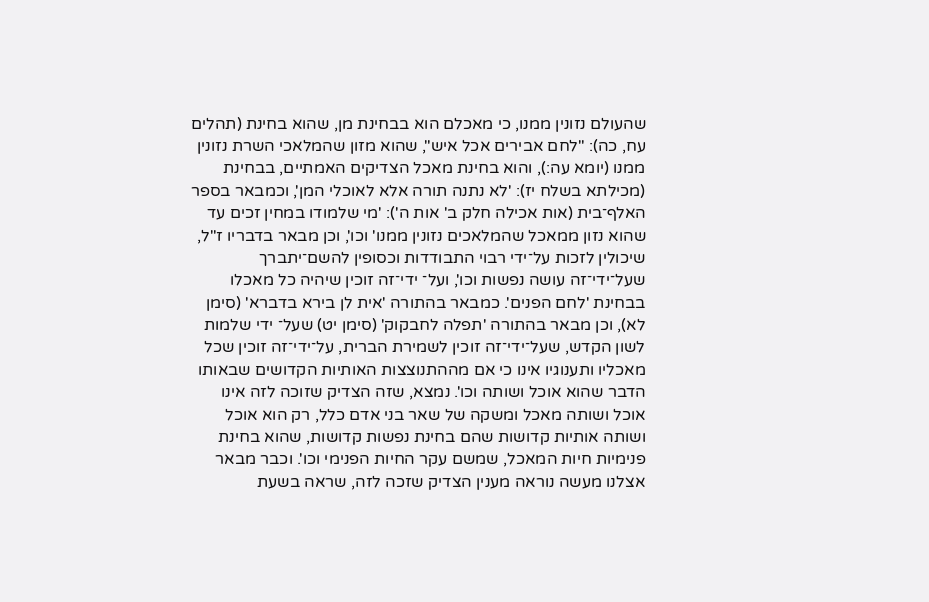שהעולם נזונין ממנו, כי מאכלם הוא בבחינת מן, שהוא בחינת (תהלים עח, כה): "לחם אבירים אכל איש", שהוא מזון שהמלאכי השרת נזונין ממנו (יומא עה:), והוא בחינת מאכל הצדיקים האמתיים, בבחינת (מכילתא בשלח יז): 'לא נתנה תורה אלא לאוכלי המן', וכמבאר בספר האלף־בית (אות אכילה חלק ב' אות ה'): 'מי שלמודו במחין זכים עד שהוא נזון ממאכל שהמלאכים נזונין ממנו' וכו', וכן מבאר בדבריו ז"ל, שיכולין לזכות על־ידי רבוי התבודדות וכסופין להשם־יתברך שעל־ידי־זה עושה נפשות וכו', ועל־ ידי־זה זוכין שיהיה כל מאכלו בבחינת 'לחם הפנים'. כמבאר בהתורה 'אית לן בירא בדברא' (סימן לא), וכן מבאר בהתורה 'תפלה לחבקוק' (סימן יט) שעל־ ידי שלמות לשון הקדש, שעל־ידי־זה זוכין לשמירת הברית, על־ידי־זה זוכין שכל מאכליו ותענוגיו אינו כי אם מההתנוצצות האותיות הקדושים שבאותו הדבר שהוא אוכל ושותה וכו'. נמצא, שזה הצדיק שזוכה לזה אינו אוכל ושותה מאכל ומשקה של שאר בני אדם כלל, רק הוא אוכל ושותה אותיות קדושות שהם בחינת נפשות קדושות, שהוא בחינת פנימיות חיות המאכל, שמשם עקר החיות הפנימי וכו'. וכבר מבאר אצלנו מעשה נוראה מענין הצדיק שזכה לזה, שראה בשעת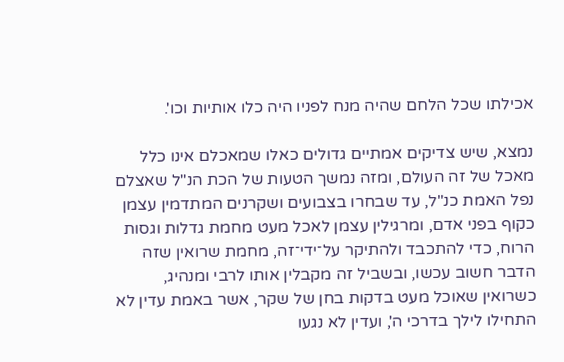אכילתו שכל הלחם שהיה מנח לפניו היה כלו אותיות וכו'.

נמצא, שיש צדיקים אמתיים גדולים כאלו שמאכלם אינו כלל מאכל של זה העולם, ומזה נמשך הטעות של הכת הנ"ל שאצלם נפל האמת כנ"ל, עד שבחרו בצבועים ושקרנים המתדמין עצמן כקוף בפני אדם, ומרגילין עצמן לאכל מעט מחמת גדלות וגסות הרוח, כדי להתכבד ולהתיקר על־ידי־זה, מחמת שרואין שזה הדבר חשוב עכשו, ובשביל זה מקבלין אותו לרבי ומנהיג, כשרואין שאוכל מעט בדקות בחן של שקר, אשר באמת עדין לא התחילו לילך בדרכי ה', ועדין לא נגעו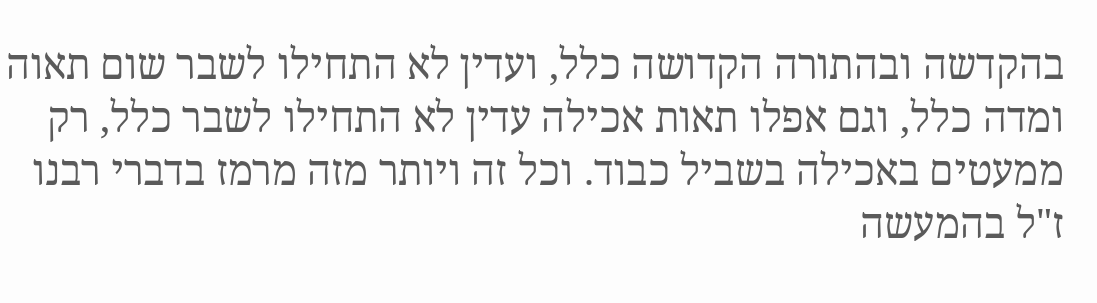בהקדשה ובהתורה הקדושה כלל, ועדין לא התחילו לשבר שום תאוה ומדה כלל, וגם אפלו תאות אכילה עדין לא התחילו לשבר כלל, רק ממעטים באכילה בשביל כבוד. וכל זה ויותר מזה מרמז בדברי רבנו ז"ל בהמעשה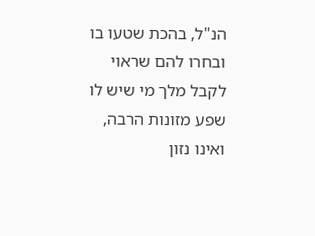הנ"ל, בהכת שטעו בו ובחרו להם שראוי לקבל מלך מי שיש לו שפע מזונות הרבה, ואינו נזון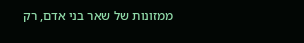ממזונות של שאר בני אדם, רק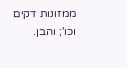ממזונות דקים וכו'; והבן.